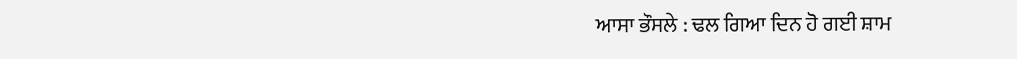ਆਸਾ ਭੌਸਲੇ : ਢਲ ਗਿਆ ਦਿਨ ਹੋ ਗਈ ਸ਼ਾਮ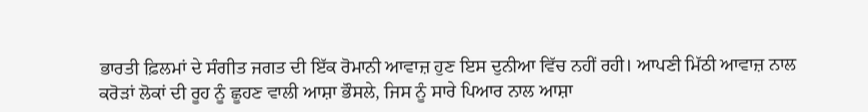ਭਾਰਤੀ ਫ਼ਿਲਮਾਂ ਦੇ ਸੰਗੀਤ ਜਗਤ ਦੀ ਇੱਕ ਰੋਮਾਨੀ ਆਵਾਜ਼ ਹੁਣ ਇਸ ਦੁਨੀਆ ਵਿੱਚ ਨਹੀਂ ਰਹੀ। ਆਪਣੀ ਮਿੱਠੀ ਆਵਾਜ਼ ਨਾਲ ਕਰੋੜਾਂ ਲੋਕਾਂ ਦੀ ਰੂਹ ਨੂੰ ਛੂਹਣ ਵਾਲੀ ਆਸ਼ਾ ਭੌਸਲੇ, ਜਿਸ ਨੂੰ ਸਾਰੇ ਪਿਆਰ ਨਾਲ ਆਸ਼ਾ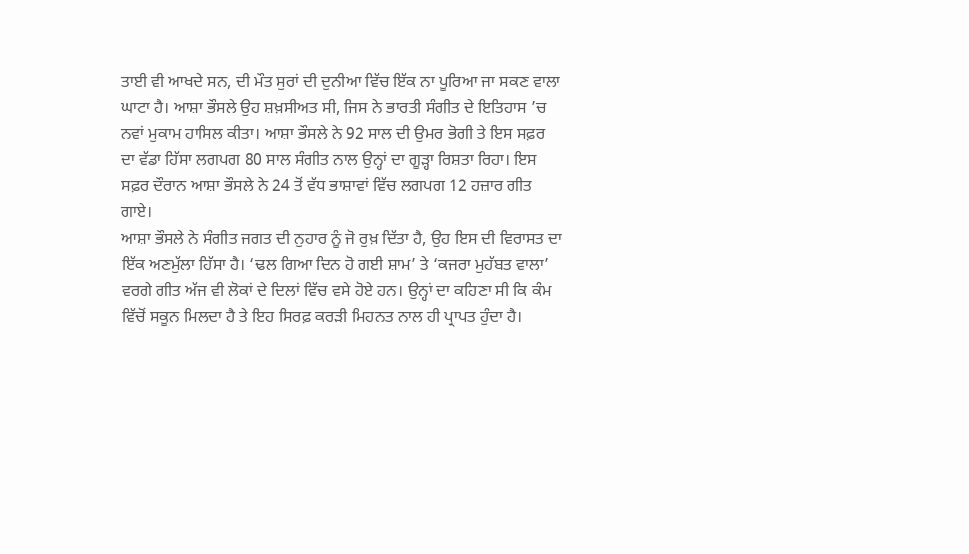ਤਾਈ ਵੀ ਆਖਦੇ ਸਨ, ਦੀ ਮੌਤ ਸੁਰਾਂ ਦੀ ਦੁਨੀਆ ਵਿੱਚ ਇੱਕ ਨਾ ਪੂਰਿਆ ਜਾ ਸਕਣ ਵਾਲਾ ਘਾਟਾ ਹੈ। ਆਸ਼ਾ ਭੌਸਲੇ ਉਹ ਸ਼ਖ਼ਸੀਅਤ ਸੀ, ਜਿਸ ਨੇ ਭਾਰਤੀ ਸੰਗੀਤ ਦੇ ਇਤਿਹਾਸ ’ਚ ਨਵਾਂ ਮੁਕਾਮ ਹਾਸਿਲ ਕੀਤਾ। ਆਸ਼ਾ ਭੌਸਲੇ ਨੇ 92 ਸਾਲ ਦੀ ਉਮਰ ਭੋਗੀ ਤੇ ਇਸ ਸਫ਼ਰ ਦਾ ਵੱਡਾ ਹਿੱਸਾ ਲਗਪਗ 80 ਸਾਲ ਸੰਗੀਤ ਨਾਲ ਉਨ੍ਹਾਂ ਦਾ ਗੂੜ੍ਹਾ ਰਿਸ਼ਤਾ ਰਿਹਾ। ਇਸ ਸਫ਼ਰ ਦੌਰਾਨ ਆਸ਼ਾ ਭੌਸਲੇ ਨੇ 24 ਤੋਂ ਵੱਧ ਭਾਸ਼ਾਵਾਂ ਵਿੱਚ ਲਗਪਗ 12 ਹਜ਼ਾਰ ਗੀਤ ਗਾਏ।
ਆਸ਼ਾ ਭੌਸਲੇ ਨੇ ਸੰਗੀਤ ਜਗਤ ਦੀ ਨੁਹਾਰ ਨੂੰ ਜੋ ਰੁਖ਼ ਦਿੱਤਾ ਹੈ, ਉਹ ਇਸ ਦੀ ਵਿਰਾਸਤ ਦਾ ਇੱਕ ਅਣਮੁੱਲਾ ਹਿੱਸਾ ਹੈ। ‘ਢਲ ਗਿਆ ਦਿਨ ਹੋ ਗਈ ਸ਼ਾਮ’ ਤੇ ‘ਕਜਰਾ ਮੁਹੱਬਤ ਵਾਲਾ’ ਵਰਗੇ ਗੀਤ ਅੱਜ ਵੀ ਲੋਕਾਂ ਦੇ ਦਿਲਾਂ ਵਿੱਚ ਵਸੇ ਹੋਏ ਹਨ। ਉਨ੍ਹਾਂ ਦਾ ਕਹਿਣਾ ਸੀ ਕਿ ਕੰਮ ਵਿੱਚੋਂ ਸਕੂਨ ਮਿਲਦਾ ਹੈ ਤੇ ਇਹ ਸਿਰਫ਼ ਕਰੜੀ ਮਿਹਨਤ ਨਾਲ ਹੀ ਪ੍ਰਾਪਤ ਹੁੰਦਾ ਹੈ।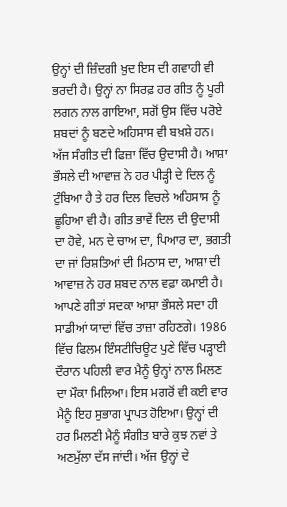ਉਨ੍ਹਾਂ ਦੀ ਜ਼ਿੰਦਗੀ ਖ਼ੁਦ ਇਸ ਦੀ ਗਵਾਹੀ ਵੀ ਭਰਦੀ ਹੈ। ਉਨ੍ਹਾਂ ਨਾ ਸਿਰਫ਼ ਹਰ ਗੀਤ ਨੂੰ ਪੂਰੀ ਲਗਨ ਨਾਲ ਗਾਇਆ, ਸਗੋਂ ਉਸ ਵਿੱਚ ਪਰੋਏ ਸ਼ਬਦਾਂ ਨੂੰ ਬਣਦੇ ਅਹਿਸਾਸ ਵੀ ਬਖ਼ਸ਼ੇ ਹਨ। ਅੱਜ ਸੰਗੀਤ ਦੀ ਫਿਜ਼ਾ ਵਿੱਚ ਉਦਾਸੀ ਹੈ। ਆਸ਼ਾ ਭੌਸਲੇ ਦੀ ਆਵਾਜ਼ ਨੇ ਹਰ ਪੀੜ੍ਹੀ ਦੇ ਦਿਲ ਨੂੰ ਟੁੰਬਿਆ ਹੈ ਤੇ ਹਰ ਦਿਲ ਵਿਚਲੇ ਅਹਿਸਾਸ ਨੂੰ ਛੂਹਿਆ ਵੀ ਹੈ। ਗੀਤ ਭਾਵੇਂ ਦਿਲ ਦੀ ਉਦਾਸੀ ਦਾ ਹੋਵੇ, ਮਨ ਦੇ ਚਾਅ ਦਾ, ਪਿਆਰ ਦਾ, ਭਗਤੀ ਦਾ ਜਾਂ ਰਿਸ਼ਤਿਆਂ ਦੀ ਮਿਠਾਸ ਦਾ, ਆਸ਼ਾ ਦੀ ਆਵਾਜ਼ ਨੇ ਹਰ ਸ਼ਬਦ ਨਾਲ ਵਫ਼ਾ ਕਮਾਈ ਹੈ।
ਆਪਣੇ ਗੀਤਾਂ ਸਦਕਾ ਆਸ਼ਾ ਭੌਸਲੇ ਸਦਾ ਹੀ ਸਾਡੀਆਂ ਯਾਦਾਂ ਵਿੱਚ ਤਾਜ਼ਾ ਰਹਿਣਗੇ। 1986 ਵਿੱਚ ਫਿਲਮ ਇੰਸਟੀਚਿਊਟ ਪੁਣੇ ਵਿੱਚ ਪੜ੍ਹਾਈ ਦੌਰਾਨ ਪਹਿਲੀ ਵਾਰ ਮੈਨੂੰ ਉਨ੍ਹਾਂ ਨਾਲ ਮਿਲਣ ਦਾ ਮੌਕਾ ਮਿਲਿਆ। ਇਸ ਮਗਰੋਂ ਵੀ ਕਈ ਵਾਰ ਮੈਨੂੰ ਇਹ ਸੁਭਾਗ ਪ੍ਰਾਪਤ ਹੋਇਆ। ਉਨ੍ਹਾਂ ਦੀ ਹਰ ਮਿਲਣੀ ਮੈਨੂੰ ਸੰਗੀਤ ਬਾਰੇ ਕੁਝ ਨਵਾਂ ਤੇ ਅਣਮੁੱਲਾ ਦੱਸ ਜਾਂਦੀ। ਅੱਜ ਉਨ੍ਹਾਂ ਦੇ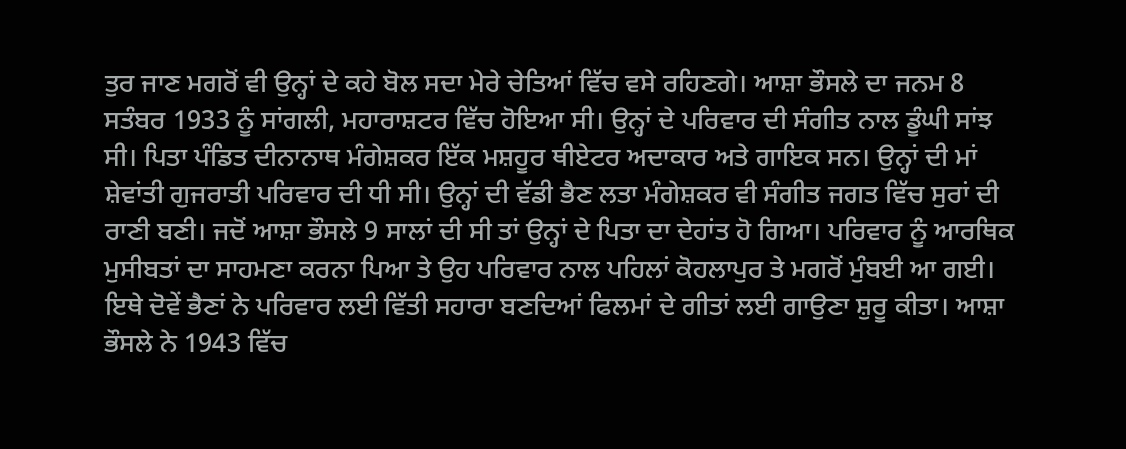ਤੁਰ ਜਾਣ ਮਗਰੋਂ ਵੀ ਉਨ੍ਹਾਂ ਦੇ ਕਹੇ ਬੋਲ ਸਦਾ ਮੇਰੇ ਚੇਤਿਆਂ ਵਿੱਚ ਵਸੇ ਰਹਿਣਗੇ। ਆਸ਼ਾ ਭੌਸਲੇ ਦਾ ਜਨਮ 8 ਸਤੰਬਰ 1933 ਨੂੰ ਸਾਂਗਲੀ, ਮਹਾਰਾਸ਼ਟਰ ਵਿੱਚ ਹੋਇਆ ਸੀ। ਉਨ੍ਹਾਂ ਦੇ ਪਰਿਵਾਰ ਦੀ ਸੰਗੀਤ ਨਾਲ ਡੂੰਘੀ ਸਾਂਝ ਸੀ। ਪਿਤਾ ਪੰਡਿਤ ਦੀਨਾਨਾਥ ਮੰਗੇਸ਼ਕਰ ਇੱਕ ਮਸ਼ਹੂਰ ਥੀਏਟਰ ਅਦਾਕਾਰ ਅਤੇ ਗਾਇਕ ਸਨ। ਉਨ੍ਹਾਂ ਦੀ ਮਾਂ ਸ਼ੇਵਾਂਤੀ ਗੁਜਰਾਤੀ ਪਰਿਵਾਰ ਦੀ ਧੀ ਸੀ। ਉਨ੍ਹਾਂ ਦੀ ਵੱਡੀ ਭੈਣ ਲਤਾ ਮੰਗੇਸ਼ਕਰ ਵੀ ਸੰਗੀਤ ਜਗਤ ਵਿੱਚ ਸੁਰਾਂ ਦੀ ਰਾਣੀ ਬਣੀ। ਜਦੋਂ ਆਸ਼ਾ ਭੌਸਲੇ 9 ਸਾਲਾਂ ਦੀ ਸੀ ਤਾਂ ਉਨ੍ਹਾਂ ਦੇ ਪਿਤਾ ਦਾ ਦੇਹਾਂਤ ਹੋ ਗਿਆ। ਪਰਿਵਾਰ ਨੂੰ ਆਰਥਿਕ ਮੁਸੀਬਤਾਂ ਦਾ ਸਾਹਮਣਾ ਕਰਨਾ ਪਿਆ ਤੇ ਉਹ ਪਰਿਵਾਰ ਨਾਲ ਪਹਿਲਾਂ ਕੋਹਲਾਪੁਰ ਤੇ ਮਗਰੋਂ ਮੁੰਬਈ ਆ ਗਈ। ਇਥੇ ਦੋਵੇਂ ਭੈਣਾਂ ਨੇ ਪਰਿਵਾਰ ਲਈ ਵਿੱਤੀ ਸਹਾਰਾ ਬਣਦਿਆਂ ਫਿਲਮਾਂ ਦੇ ਗੀਤਾਂ ਲਈ ਗਾਉਣਾ ਸ਼ੁਰੂ ਕੀਤਾ। ਆਸ਼ਾ ਭੌਸਲੇ ਨੇ 1943 ਵਿੱਚ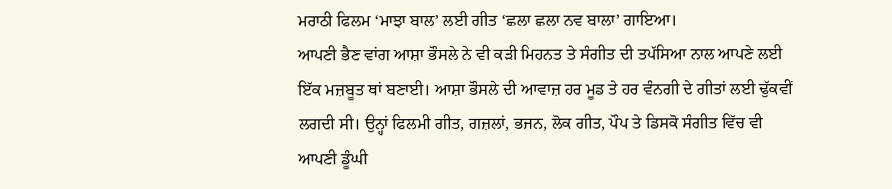ਮਰਾਠੀ ਫਿਲਮ ‘ਮਾਝਾ ਬਾਲ’ ਲਈ ਗੀਤ ‘ਛਲਾ ਛਲਾ ਨਵ ਬਾਲਾ’ ਗਾਇਆ।
ਆਪਣੀ ਭੈਣ ਵਾਂਗ ਆਸ਼ਾ ਭੌਸਲੇ ਨੇ ਵੀ ਕੜੀ ਮਿਹਨਤ ਤੇ ਸੰਗੀਤ ਦੀ ਤਪੱਸਿਆ ਨਾਲ ਆਪਣੇ ਲਈ ਇੱਕ ਮਜ਼ਬੂਤ ਥਾਂ ਬਣਾਈ। ਆਸ਼ਾ ਭੌਸਲੇ ਦੀ ਆਵਾਜ਼ ਹਰ ਮੂਡ ਤੇ ਹਰ ਵੰਨਗੀ ਦੇ ਗੀਤਾਂ ਲਈ ਢੁੱਕਵੀਂ ਲਗਦੀ ਸੀ। ਉਨ੍ਹਾਂ ਫਿਲਮੀ ਗੀਤ, ਗਜ਼ਲਾਂ, ਭਜਨ, ਲੋਕ ਗੀਤ, ਪੌਪ ਤੇ ਡਿਸਕੋ ਸੰਗੀਤ ਵਿੱਚ ਵੀ ਆਪਣੀ ਡੂੰਘੀ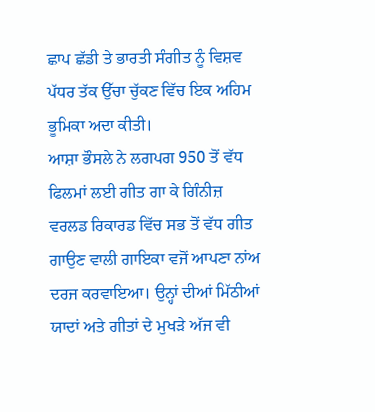ਛਾਪ ਛੱਡੀ ਤੇ ਭਾਰਤੀ ਸੰਗੀਤ ਨੂੰ ਵਿਸ਼ਵ ਪੱਧਰ ਤੱਕ ਉੱਚਾ ਚੁੱਕਣ ਵਿੱਚ ਇਕ ਅਹਿਮ ਭੂਮਿਕਾ ਅਦਾ ਕੀਤੀ।
ਆਸ਼ਾ ਭੌਸਲੇ ਨੇ ਲਗਪਗ 950 ਤੋਂ ਵੱਧ ਫਿਲਮਾਂ ਲਈ ਗੀਤ ਗਾ ਕੇ ਗਿੰਨੀਜ਼ ਵਰਲਡ ਰਿਕਾਰਡ ਵਿੱਚ ਸਭ ਤੋਂ ਵੱਧ ਗੀਤ ਗਾਉਣ ਵਾਲੀ ਗਾਇਕਾ ਵਜੋਂ ਆਪਣਾ ਨਾਂਅ ਦਰਜ ਕਰਵਾਇਆ। ਉਨ੍ਹਾਂ ਦੀਆਂ ਮਿੱਠੀਆਂ ਯਾਦਾਂ ਅਤੇ ਗੀਤਾਂ ਦੇ ਮੁਖੜੇ ਅੱਜ ਵੀ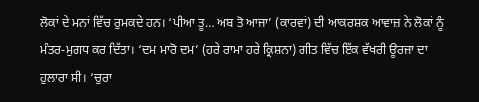ਲੋਕਾਂ ਦੇ ਮਨਾਂ ਵਿੱਚ ਰੁਮਕਦੇ ਹਨ। ‘ਪੀਆ ਤੂ… ਅਬ ਤੋ ਆਜਾ’ (ਕਾਰਵਾਂ) ਦੀ ਆਕਰਸ਼ਕ ਆਵਾਜ਼ ਨੇ ਲੋਕਾਂ ਨੂੰ ਮੰਤਰ-ਮੁਗਧ ਕਰ ਦਿੱਤਾ। ‘ਦਮ ਮਾਰੋ ਦਮ’ (ਹਰੇ ਰਾਮਾ ਹਰੇ ਕ੍ਰਿਸ਼ਨਾ) ਗੀਤ ਵਿੱਚ ਇੱਕ ਵੱਖਰੀ ਊਰਜਾ ਦਾ ਹੁਲਾਰਾ ਸੀ। ‘ਚੁਰਾ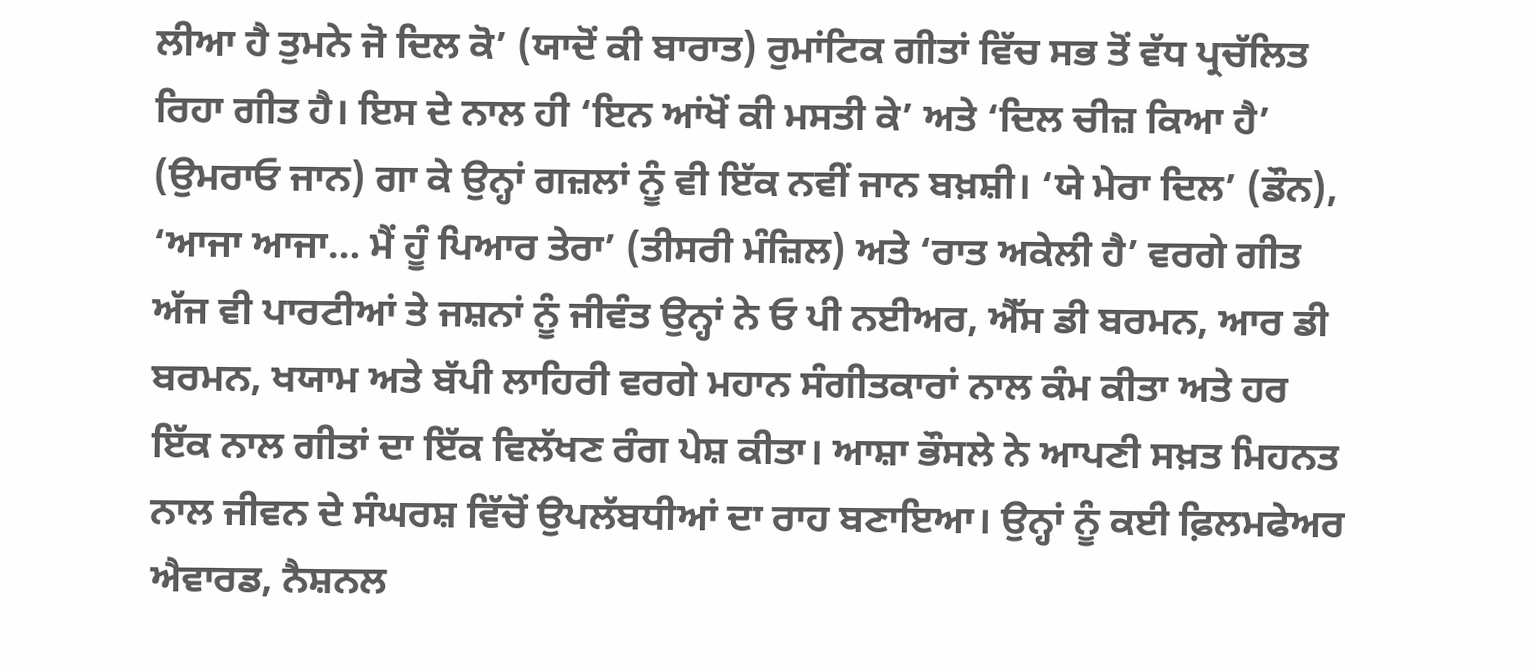ਲੀਆ ਹੈ ਤੁਮਨੇ ਜੋ ਦਿਲ ਕੋ’ (ਯਾਦੋਂ ਕੀ ਬਾਰਾਤ) ਰੁਮਾਂਟਿਕ ਗੀਤਾਂ ਵਿੱਚ ਸਭ ਤੋਂ ਵੱਧ ਪ੍ਰਚੱਲਿਤ ਰਿਹਾ ਗੀਤ ਹੈ। ਇਸ ਦੇ ਨਾਲ ਹੀ ‘ਇਨ ਆਂਖੋਂ ਕੀ ਮਸਤੀ ਕੇ’ ਅਤੇ ‘ਦਿਲ ਚੀਜ਼ ਕਿਆ ਹੈ’ (ਉਮਰਾਓ ਜਾਨ) ਗਾ ਕੇ ਉਨ੍ਹਾਂ ਗਜ਼ਲਾਂ ਨੂੰ ਵੀ ਇੱਕ ਨਵੀਂ ਜਾਨ ਬਖ਼ਸ਼ੀ। ‘ਯੇ ਮੇਰਾ ਦਿਲ’ (ਡੌਨ), ‘ਆਜਾ ਆਜਾ… ਮੈਂ ਹੂੰ ਪਿਆਰ ਤੇਰਾ’ (ਤੀਸਰੀ ਮੰਜ਼ਿਲ) ਅਤੇ ‘ਰਾਤ ਅਕੇਲੀ ਹੈ’ ਵਰਗੇ ਗੀਤ ਅੱਜ ਵੀ ਪਾਰਟੀਆਂ ਤੇ ਜਸ਼ਨਾਂ ਨੂੰ ਜੀਵੰਤ ਉਨ੍ਹਾਂ ਨੇ ਓ ਪੀ ਨਈਅਰ, ਐੱਸ ਡੀ ਬਰਮਨ, ਆਰ ਡੀ ਬਰਮਨ, ਖਯਾਮ ਅਤੇ ਬੱਪੀ ਲਾਹਿਰੀ ਵਰਗੇ ਮਹਾਨ ਸੰਗੀਤਕਾਰਾਂ ਨਾਲ ਕੰਮ ਕੀਤਾ ਅਤੇ ਹਰ ਇੱਕ ਨਾਲ ਗੀਤਾਂ ਦਾ ਇੱਕ ਵਿਲੱਖਣ ਰੰਗ ਪੇਸ਼ ਕੀਤਾ। ਆਸ਼ਾ ਭੌਸਲੇ ਨੇ ਆਪਣੀ ਸਖ਼ਤ ਮਿਹਨਤ ਨਾਲ ਜੀਵਨ ਦੇ ਸੰਘਰਸ਼ ਵਿੱਚੋਂ ਉਪਲੱਬਧੀਆਂ ਦਾ ਰਾਹ ਬਣਾਇਆ। ਉਨ੍ਹਾਂ ਨੂੰ ਕਈ ਫ਼ਿਲਮਫੇਅਰ ਐਵਾਰਡ, ਨੈਸ਼ਨਲ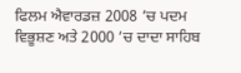ਫਿਲਮ ਐਵਾਰਡਜ਼ 2008 ’ਚ ਪਦਮ ਵਿਭੂਸ਼ਣ ਅਤੇ 2000 ’ਚ ਦਾਦਾ ਸਾਹਿਬ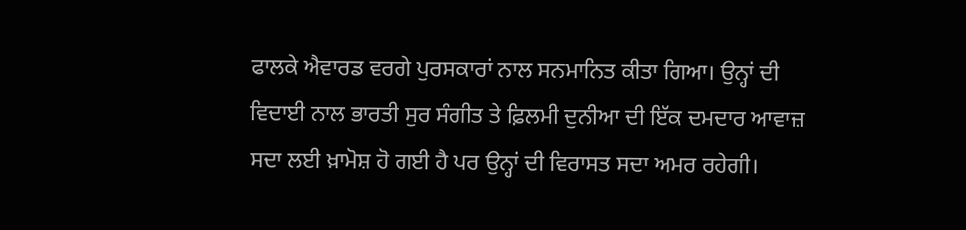ਫਾਲਕੇ ਐਵਾਰਡ ਵਰਗੇ ਪੁਰਸਕਾਰਾਂ ਨਾਲ ਸਨਮਾਨਿਤ ਕੀਤਾ ਗਿਆ। ਉਨ੍ਹਾਂ ਦੀ ਵਿਦਾਈ ਨਾਲ ਭਾਰਤੀ ਸੁਰ ਸੰਗੀਤ ਤੇ ਫ਼ਿਲਮੀ ਦੁਨੀਆ ਦੀ ਇੱਕ ਦਮਦਾਰ ਆਵਾਜ਼ ਸਦਾ ਲਈ ਖ਼ਾਮੋਸ਼ ਹੋ ਗਈ ਹੈ ਪਰ ਉਨ੍ਹਾਂ ਦੀ ਵਿਰਾਸਤ ਸਦਾ ਅਮਰ ਰਹੇਗੀ।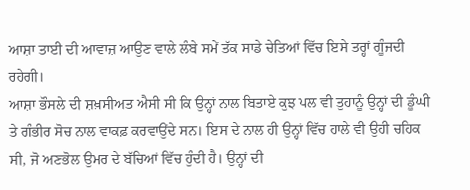ਆਸ਼ਾ ਤਾਈ ਦੀ ਆਵਾਜ਼ ਆਉਣ ਵਾਲੇ ਲੰਬੇ ਸਮੇਂ ਤੱਕ ਸਾਡੇ ਚੇਤਿਆਂ ਵਿੱਚ ਇਸੇ ਤਰ੍ਹਾਂ ਗੂੰਜਦੀ ਰਹੇਗੀ।
ਆਸ਼ਾ ਭੌਸਲੇ ਦੀ ਸ਼ਖ਼ਸੀਅਤ ਐਸੀ ਸੀ ਕਿ ਉਨ੍ਹਾਂ ਨਾਲ ਬਿਤਾਏ ਕੁਝ ਪਲ ਵੀ ਤੁਹਾਨੂੰ ਉਨ੍ਹਾਂ ਦੀ ਡੂੰਘੀ ਤੇ ਗੰਭੀਰ ਸੋਚ ਨਾਲ ਵਾਕਫ਼ ਕਰਵਾਉਂਦੇ ਸਨ। ਇਸ ਦੇ ਨਾਲ ਹੀ ਉਨ੍ਹਾਂ ਵਿੱਚ ਹਾਲੇ ਵੀ ਉਹੀ ਚਹਿਕ ਸੀ, ਜੋ ਅਣਭੋਲ ਉਮਰ ਦੇ ਬੱਚਿਆਂ ਵਿੱਚ ਹੁੰਦੀ ਹੈ। ਉਨ੍ਹਾਂ ਦੀ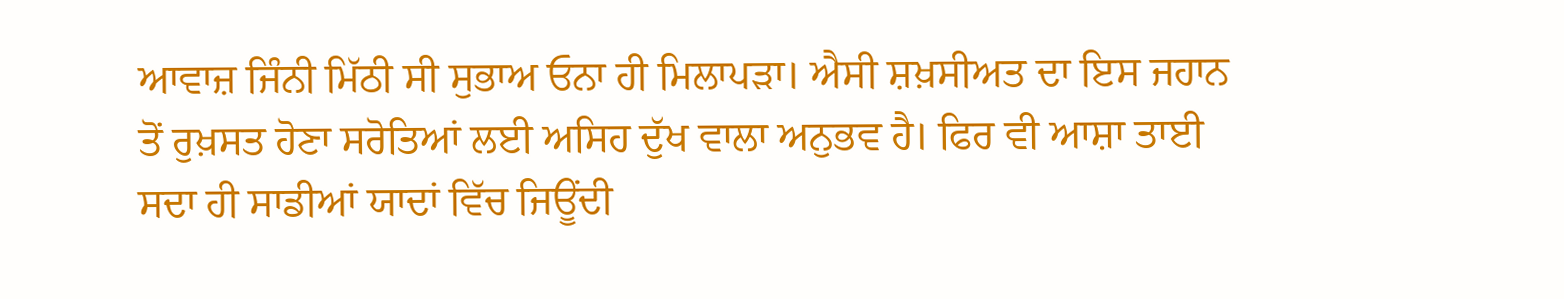ਆਵਾਜ਼ ਜਿੰਨੀ ਮਿੱਠੀ ਸੀ ਸੁਭਾਅ ਓਨਾ ਹੀ ਮਿਲਾਪੜਾ। ਐਸੀ ਸ਼ਖ਼ਸੀਅਤ ਦਾ ਇਸ ਜਹਾਨ ਤੋਂ ਰੁਖ਼ਸਤ ਹੋਣਾ ਸਰੋਤਿਆਂ ਲਈ ਅਸਿਹ ਦੁੱਖ ਵਾਲਾ ਅਨੁਭਵ ਹੈ। ਫਿਰ ਵੀ ਆਸ਼ਾ ਤਾਈ ਸਦਾ ਹੀ ਸਾਡੀਆਂ ਯਾਦਾਂ ਵਿੱਚ ਜਿਊਂਦੀ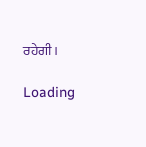ਰਹੇਗੀ।

Loading